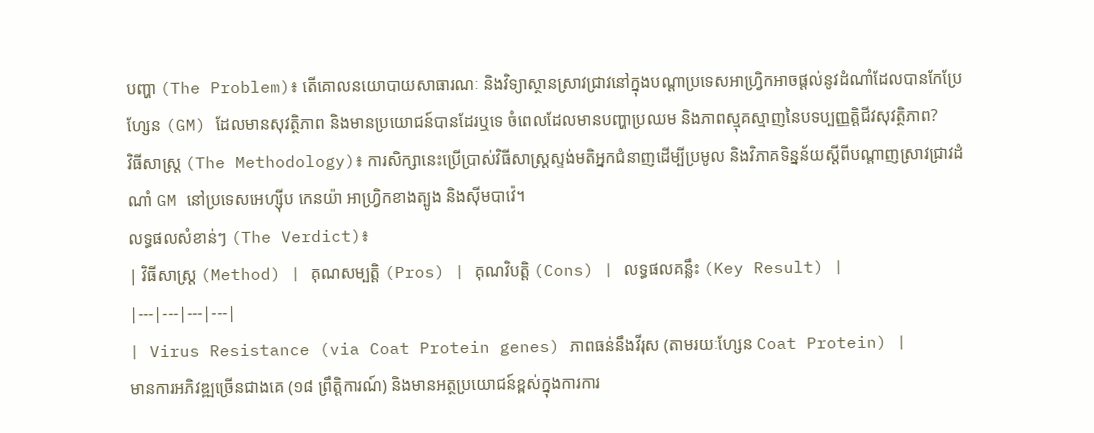បញ្ហា (The Problem)៖ តើគោលនយោបាយសាធារណៈ និងវិទ្យាស្ថានស្រាវជ្រាវនៅក្នុងបណ្តាប្រទេសអាហ្វ្រិកអាចផ្តល់នូវដំណាំដែលបានកែប្រែហ្សែន (GM) ដែលមានសុវត្ថិភាព និងមានប្រយោជន៍បានដែរឬទេ ចំពេលដែលមានបញ្ហាប្រឈម និងភាពស្មុគស្មាញនៃបទប្បញ្ញត្តិជីវសុវត្ថិភាព?
វិធីសាស្ត្រ (The Methodology)៖ ការសិក្សានេះប្រើប្រាស់វិធីសាស្ត្រស្ទង់មតិអ្នកជំនាញដើម្បីប្រមូល និងវិភាគទិន្នន័យស្តីពីបណ្តាញស្រាវជ្រាវដំណាំ GM នៅប្រទេសអេហ្ស៊ីប កេនយ៉ា អាហ្វ្រិកខាងត្បូង និងស៊ីមបាវ៉េ។
លទ្ធផលសំខាន់ៗ (The Verdict)៖
| វិធីសាស្ត្រ (Method) | គុណសម្បត្តិ (Pros) | គុណវិបត្តិ (Cons) | លទ្ធផលគន្លឹះ (Key Result) |
|---|---|---|---|
| Virus Resistance (via Coat Protein genes) ភាពធន់នឹងវីរុស (តាមរយៈហ្សែន Coat Protein) |
មានការអភិវឌ្ឍច្រើនជាងគេ (១៨ ព្រឹត្តិការណ៍) និងមានអត្ថប្រយោជន៍ខ្ពស់ក្នុងការការ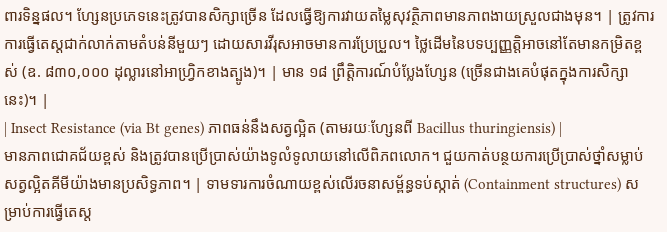ពារទិន្នផល។ ហ្សែនប្រភេទនេះត្រូវបានសិក្សាច្រើន ដែលធ្វើឱ្យការវាយតម្លៃសុវត្ថិភាពមានភាពងាយស្រួលជាងមុន។ | ត្រូវការការធ្វើតេស្តជាក់លាក់តាមតំបន់នីមួយៗ ដោយសារវីរុសអាចមានការប្រែប្រួល។ ថ្លៃដើមនៃបទប្បញ្ញត្តិអាចនៅតែមានកម្រិតខ្ពស់ (ឧ. ៨៣០,០០០ ដុល្លារនៅអាហ្វ្រិកខាងត្បូង)។ | មាន ១៨ ព្រឹត្តិការណ៍បំប្លែងហ្សែន (ច្រើនជាងគេបំផុតក្នុងការសិក្សានេះ)។ |
| Insect Resistance (via Bt genes) ភាពធន់នឹងសត្វល្អិត (តាមរយៈហ្សែនពី Bacillus thuringiensis) |
មានភាពជោគជ័យខ្ពស់ និងត្រូវបានប្រើប្រាស់យ៉ាងទូលំទូលាយនៅលើពិភពលោក។ ជួយកាត់បន្ថយការប្រើប្រាស់ថ្នាំសម្លាប់សត្វល្អិតគីមីយ៉ាងមានប្រសិទ្ធភាព។ | ទាមទារការចំណាយខ្ពស់លើរចនាសម្ព័ន្ធទប់ស្កាត់ (Containment structures) សម្រាប់ការធ្វើតេស្ត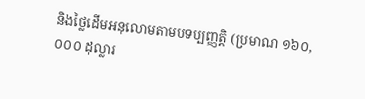និងថ្លៃដើមអនុលោមតាមបទប្បញ្ញត្តិ (ប្រមាណ ១៦០,០០០ ដុល្លារ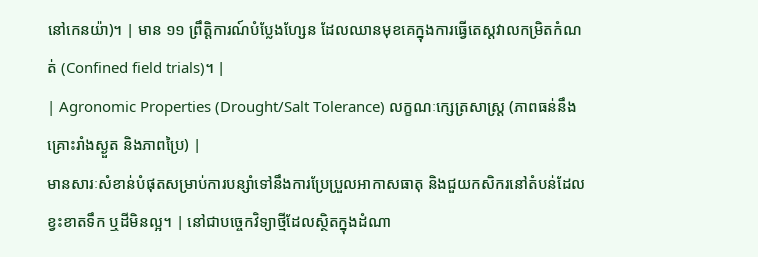នៅកេនយ៉ា)។ | មាន ១១ ព្រឹត្តិការណ៍បំប្លែងហ្សែន ដែលឈានមុខគេក្នុងការធ្វើតេស្តវាលកម្រិតកំណត់ (Confined field trials)។ |
| Agronomic Properties (Drought/Salt Tolerance) លក្ខណៈក្សេត្រសាស្ត្រ (ភាពធន់នឹងគ្រោះរាំងស្ងួត និងភាពប្រៃ) |
មានសារៈសំខាន់បំផុតសម្រាប់ការបន្សាំទៅនឹងការប្រែប្រួលអាកាសធាតុ និងជួយកសិករនៅតំបន់ដែលខ្វះខាតទឹក ឬដីមិនល្អ។ | នៅជាបច្ចេកវិទ្យាថ្មីដែលស្ថិតក្នុងដំណា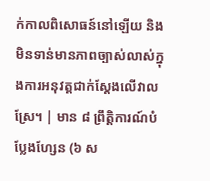ក់កាលពិសោធន៍នៅឡើយ និងមិនទាន់មានភាពច្បាស់លាស់ក្នុងការអនុវត្តជាក់ស្តែងលើវាលស្រែ។ | មាន ៨ ព្រឹត្តិការណ៍បំប្លែងហ្សែន (៦ ស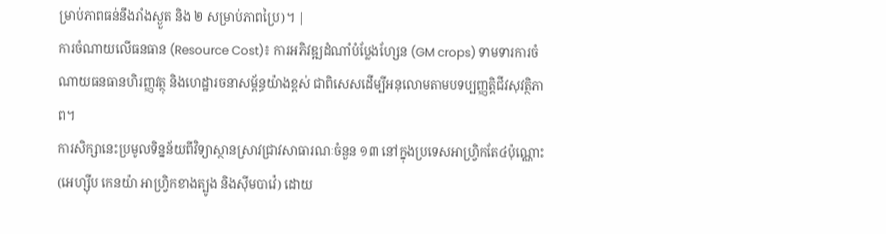ម្រាប់ភាពធន់នឹងរាំងស្ងួត និង ២ សម្រាប់ភាពប្រៃ)។ |
ការចំណាយលើធនធាន (Resource Cost)៖ ការអភិវឌ្ឍដំណាំបំប្លែងហ្សែន (GM crops) ទាមទារការចំណាយធនធានហិរញ្ញវត្ថុ និងហេដ្ឋារចនាសម្ព័ន្ធយ៉ាងខ្ពស់ ជាពិសេសដើម្បីអនុលោមតាមបទប្បញ្ញត្តិជីវសុវត្ថិភាព។
ការសិក្សានេះប្រមូលទិន្នន័យពីវិទ្យាស្ថានស្រាវជ្រាវសាធារណៈចំនួន ១៣ នៅក្នុងប្រទេសអាហ្វ្រិកតែ៤ប៉ុណ្ណោះ (អេហ្ស៊ីប កេនយ៉ា អាហ្វ្រិកខាងត្បូង និងស៊ីមបាវ៉េ) ដោយ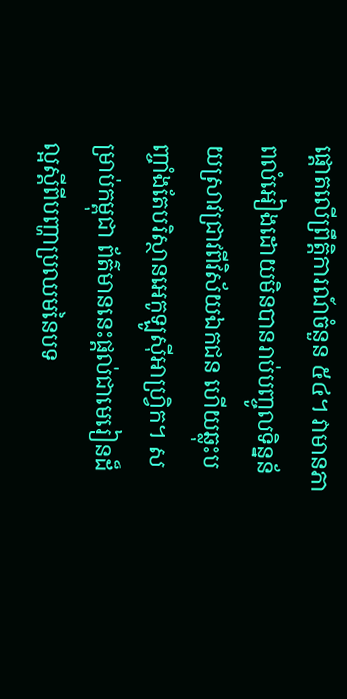ផ្តោតលើព្រឹត្តិការណ៍ចំនួន ៥៤។ វាមានភាពលំអៀងដោយមិនបានរាប់បញ្ចូលទិន្នន័យស្រាវជ្រាវពីវិស័យឯកជន ហើយឆ្លុះបញ្ចាំងតែបរិស្ថានអេកូឡូស៊ីអាហ្វ្រិក។ សម្រាប់កម្ពុជា ព័ត៌មាននេះផ្តល់ជាមេរៀនដ៏ល្អស្តីពីបញ្ហាប្រឈមនៃបទ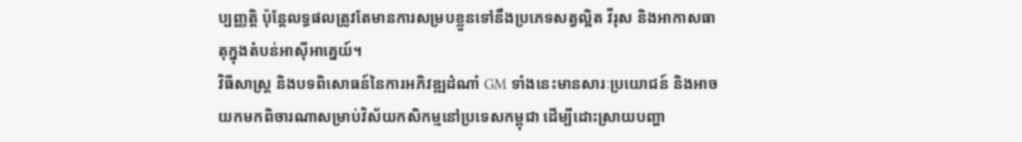ប្បញ្ញត្តិ ប៉ុន្តែលទ្ធផលត្រូវតែមានការសម្របខ្លួនទៅនឹងប្រភេទសត្វល្អិត វីរុស និងអាកាសធាតុក្នុងតំបន់អាស៊ីអាគ្នេយ៍។
វិធីសាស្ត្រ និងបទពិសោធន៍នៃការអភិវឌ្ឍដំណាំ GM ទាំងនេះមានសារៈប្រយោជន៍ និងអាចយកមកពិចារណាសម្រាប់វិស័យកសិកម្មនៅប្រទេសកម្ពុជា ដើម្បីដោះស្រាយបញ្ហា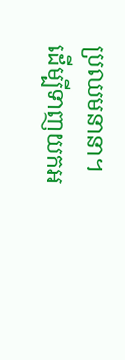ប្រឈមនានា។
ដើម្បីទាញយកអ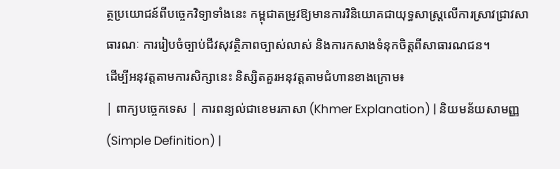ត្ថប្រយោជន៍ពីបច្ចេកវិទ្យាទាំងនេះ កម្ពុជាតម្រូវឱ្យមានការវិនិយោគជាយុទ្ធសាស្ត្រលើការស្រាវជ្រាវសាធារណៈ ការរៀបចំច្បាប់ជីវសុវត្ថិភាពច្បាស់លាស់ និងការកសាងទំនុកចិត្តពីសាធារណជន។
ដើម្បីអនុវត្តតាមការសិក្សានេះ និស្សិតគួរអនុវត្តតាមជំហានខាងក្រោម៖
| ពាក្យបច្ចេកទេស | ការពន្យល់ជាខេមរភាសា (Khmer Explanation) | និយមន័យសាមញ្ញ (Simple Definition) |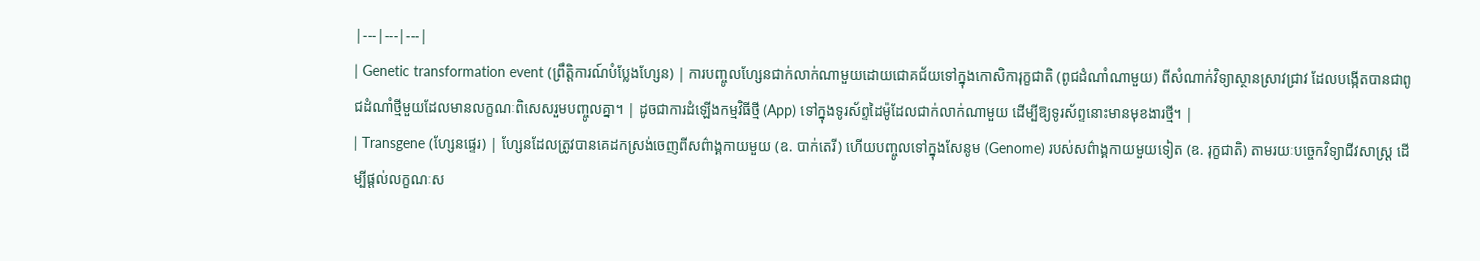|---|---|---|
| Genetic transformation event (ព្រឹត្តិការណ៍បំប្លែងហ្សែន) | ការបញ្ចូលហ្សែនជាក់លាក់ណាមួយដោយជោគជ័យទៅក្នុងកោសិការុក្ខជាតិ (ពូជដំណាំណាមួយ) ពីសំណាក់វិទ្យាស្ថានស្រាវជ្រាវ ដែលបង្កើតបានជាពូជដំណាំថ្មីមួយដែលមានលក្ខណៈពិសេសរួមបញ្ចូលគ្នា។ | ដូចជាការដំឡើងកម្មវិធីថ្មី (App) ទៅក្នុងទូរស័ព្ទដៃម៉ូដែលជាក់លាក់ណាមួយ ដើម្បីឱ្យទូរស័ព្ទនោះមានមុខងារថ្មី។ |
| Transgene (ហ្សែនផ្ទេរ) | ហ្សែនដែលត្រូវបានគេដកស្រង់ចេញពីសព៌ាង្គកាយមួយ (ឧ. បាក់តេរី) ហើយបញ្ចូលទៅក្នុងសែនូម (Genome) របស់សព៌ាង្គកាយមួយទៀត (ឧ. រុក្ខជាតិ) តាមរយៈបច្ចេកវិទ្យាជីវសាស្ត្រ ដើម្បីផ្តល់លក្ខណៈស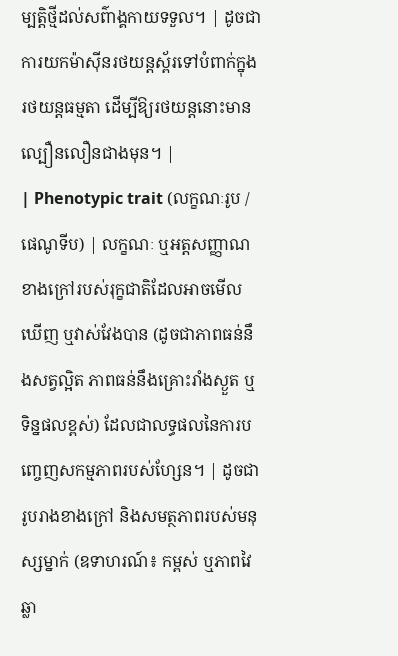ម្បត្តិថ្មីដល់សព៌ាង្គកាយទទួល។ | ដូចជាការយកម៉ាស៊ីនរថយន្តស្ព័រទៅបំពាក់ក្នុងរថយន្តធម្មតា ដើម្បីឱ្យរថយន្តនោះមានល្បឿនលឿនជាងមុន។ |
| Phenotypic trait (លក្ខណៈរូប / ផេណូទីប) | លក្ខណៈ ឬអត្តសញ្ញាណខាងក្រៅរបស់រុក្ខជាតិដែលអាចមើលឃើញ ឬវាស់វែងបាន (ដូចជាភាពធន់នឹងសត្វល្អិត ភាពធន់នឹងគ្រោះរាំងស្ងួត ឬទិន្នផលខ្ពស់) ដែលជាលទ្ធផលនៃការបញ្ចេញសកម្មភាពរបស់ហ្សែន។ | ដូចជារូបរាងខាងក្រៅ និងសមត្ថភាពរបស់មនុស្សម្នាក់ (ឧទាហរណ៍៖ កម្ពស់ ឬភាពវៃឆ្លា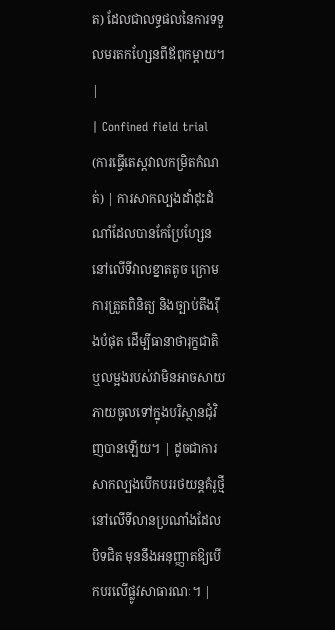ត) ដែលជាលទ្ធផលនៃការទទួលមរតកហ្សែនពីឪពុកម្តាយ។ |
| Confined field trial (ការធ្វើតេស្តវាលកម្រិតកំណត់) | ការសាកល្បងដាំដុះដំណាំដែលបានកែប្រែហ្សែននៅលើទីវាលខ្នាតតូច ក្រោមការត្រួតពិនិត្យ និងច្បាប់តឹងរ៉ឹងបំផុត ដើម្បីធានាថារុក្ខជាតិ ឬលម្អងរបស់វាមិនអាចសាយភាយចូលទៅក្នុងបរិស្ថានជុំវិញបានឡើយ។ | ដូចជាការសាកល្បងបើកបររថយន្តគំរូថ្មីនៅលើទីលានប្រណាំងដែលបិទជិត មុននឹងអនុញ្ញាតឱ្យបើកបរលើផ្លូវសាធារណៈ។ |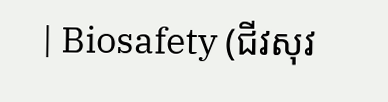| Biosafety (ជីវសុវ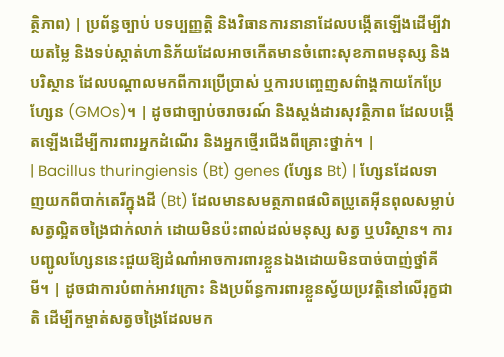ត្ថិភាព) | ប្រព័ន្ធច្បាប់ បទប្បញ្ញត្តិ និងវិធានការនានាដែលបង្កើតឡើងដើម្បីវាយតម្លៃ និងទប់ស្កាត់ហានិភ័យដែលអាចកើតមានចំពោះសុខភាពមនុស្ស និងបរិស្ថាន ដែលបណ្តាលមកពីការប្រើប្រាស់ ឬការបញ្ចេញសព៌ាង្គកាយកែប្រែហ្សែន (GMOs)។ | ដូចជាច្បាប់ចរាចរណ៍ និងស្តង់ដារសុវត្ថិភាព ដែលបង្កើតឡើងដើម្បីការពារអ្នកដំណើរ និងអ្នកថ្មើរជើងពីគ្រោះថ្នាក់។ |
| Bacillus thuringiensis (Bt) genes (ហ្សែន Bt) | ហ្សែនដែលទាញយកពីបាក់តេរីក្នុងដី (Bt) ដែលមានសមត្ថភាពផលិតប្រូតេអ៊ីនពុលសម្លាប់សត្វល្អិតចង្រៃជាក់លាក់ ដោយមិនប៉ះពាល់ដល់មនុស្ស សត្វ ឬបរិស្ថាន។ ការបញ្ជូលហ្សែននេះជួយឱ្យដំណាំអាចការពារខ្លួនឯងដោយមិនបាច់បាញ់ថ្នាំគីមី។ | ដូចជាការបំពាក់អាវក្រោះ និងប្រព័ន្ធការពារខ្លួនស្វ័យប្រវត្តិនៅលើរុក្ខជាតិ ដើម្បីកម្ចាត់សត្វចង្រៃដែលមក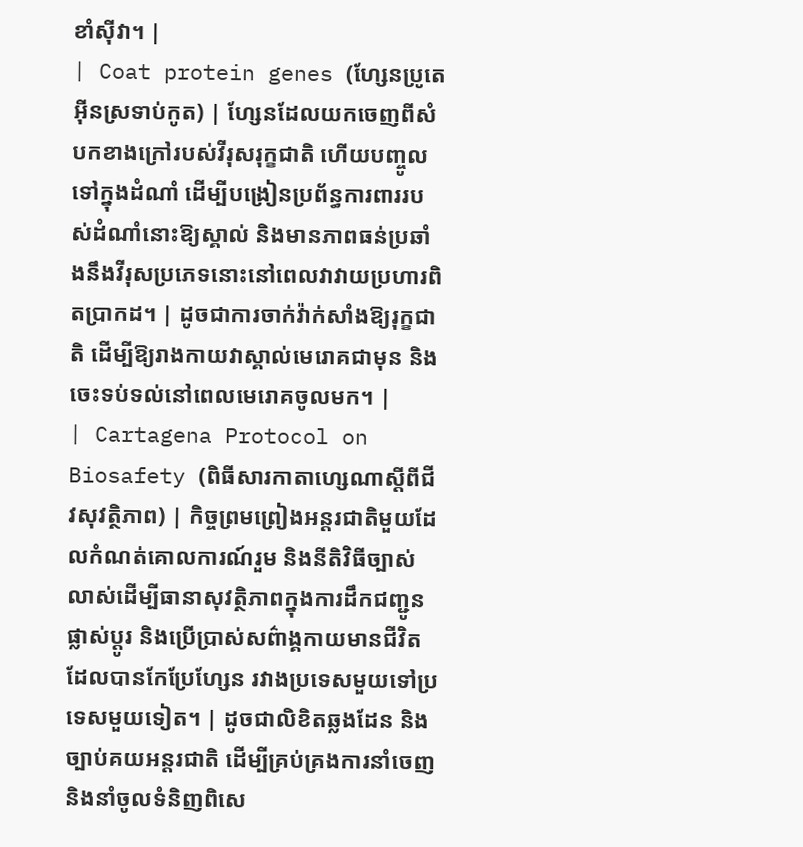ខាំស៊ីវា។ |
| Coat protein genes (ហ្សែនប្រូតេអ៊ីនស្រទាប់កូត) | ហ្សែនដែលយកចេញពីសំបកខាងក្រៅរបស់វីរុសរុក្ខជាតិ ហើយបញ្ចូលទៅក្នុងដំណាំ ដើម្បីបង្រៀនប្រព័ន្ធការពាររបស់ដំណាំនោះឱ្យស្គាល់ និងមានភាពធន់ប្រឆាំងនឹងវីរុសប្រភេទនោះនៅពេលវាវាយប្រហារពិតប្រាកដ។ | ដូចជាការចាក់វ៉ាក់សាំងឱ្យរុក្ខជាតិ ដើម្បីឱ្យរាងកាយវាស្គាល់មេរោគជាមុន និងចេះទប់ទល់នៅពេលមេរោគចូលមក។ |
| Cartagena Protocol on Biosafety (ពិធីសារកាតាហ្សេណាស្តីពីជីវសុវត្ថិភាព) | កិច្ចព្រមព្រៀងអន្តរជាតិមួយដែលកំណត់គោលការណ៍រួម និងនីតិវិធីច្បាស់លាស់ដើម្បីធានាសុវត្ថិភាពក្នុងការដឹកជញ្ជូន ផ្លាស់ប្តូរ និងប្រើប្រាស់សព៌ាង្គកាយមានជីវិតដែលបានកែប្រែហ្សែន រវាងប្រទេសមួយទៅប្រទេសមួយទៀត។ | ដូចជាលិខិតឆ្លងដែន និងច្បាប់គយអន្តរជាតិ ដើម្បីគ្រប់គ្រងការនាំចេញ និងនាំចូលទំនិញពិសេ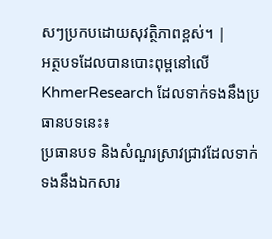សៗប្រកបដោយសុវត្ថិភាពខ្ពស់។ |
អត្ថបទដែលបានបោះពុម្ពនៅលើ KhmerResearch ដែលទាក់ទងនឹងប្រធានបទនេះ៖
ប្រធានបទ និងសំណួរស្រាវជ្រាវដែលទាក់ទងនឹងឯកសារ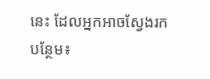នេះ ដែលអ្នកអាចស្វែងរកបន្ថែម៖